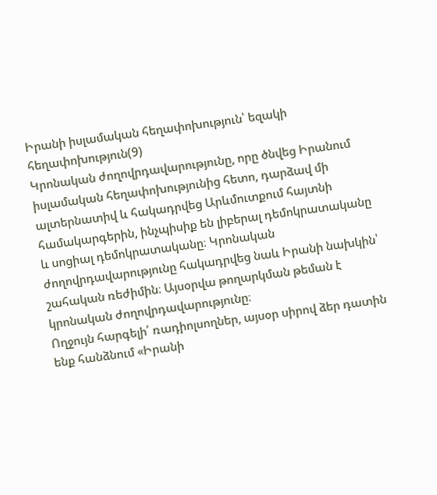Իրանի իսլամական հեղափոխություն՝ եզակի հեղափոխություն(9)
Կրոնական ժողովրդավարությունը, որը ծնվեց Իրանում իսլամական հեղափոխությունից հետո, դարձավ մի ալտերնատիվ և հակադրվեց Արևմուտքում հայտնի համակարգերին, ինչպիսիք են լիբերալ դեմոկրատականը և սոցիալ դեմոկրատականը։ Կրոնական ժողովրդավարությունը հակադրվեց նաև Իրանի նախկին՝ շահական ռեժիմին։ Այսօրվա թողարկման թեման է կրոնական ժողովրդավարությունը։
Ողջույն հարգելի՛ ռադիոլսողներ, այսօր սիրով ձեր դատին ենք հանձնում «Իրանի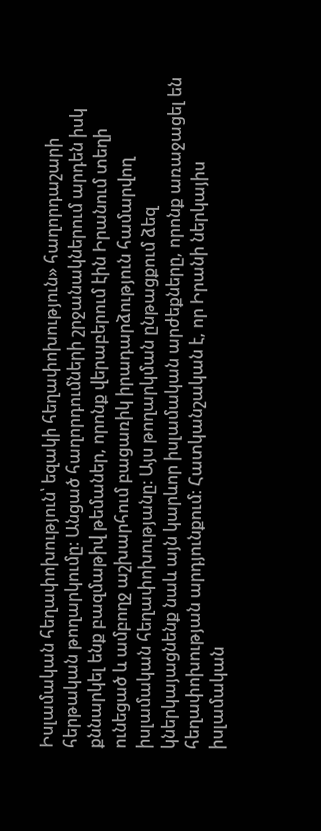Իսլամական հեղափոխություն՝ եզակի հեղափոխություն» հաղորդաշարի հերթական թողարկումը։ Անցած հաղորդումների շրջանակներում արդեն իսկ քննարկել ենք բազմաթիվ թեմաներ, որոնք վերաբերում էին Իրանում տեղի ունեցած և ամբողջ աշխարհում բացառիկ իրադարձություն համարվող իսլամական հեղափոխությանը։ Այս թողարկման ընթացքում ձեզ կներկայացնենք նաև այն կարևոր իսլամական արժեքները, որոնք առաջացել են հեղափոխության արդյունքում։ Հատկանշական է, որ Իրանի ներկայիս իսլամական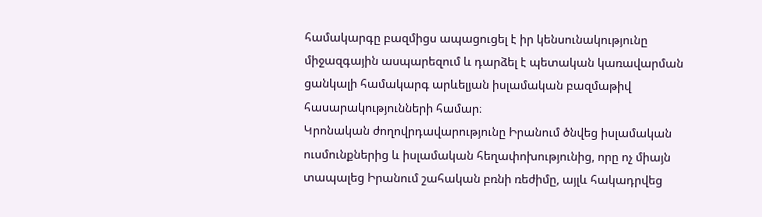համակարգը բազմիցս ապացուցել է իր կենսունակությունը միջազգային ասպարեզում և դարձել է պետական կառավարման ցանկալի համակարգ արևելյան իսլամական բազմաթիվ հասարակությունների համար։
Կրոնական ժողովրդավարությունը Իրանում ծնվեց իսլամական ուսմունքներից և իսլամական հեղափոխությունից, որը ոչ միայն տապալեց Իրանում շահական բռնի ռեժիմը, այլև հակադրվեց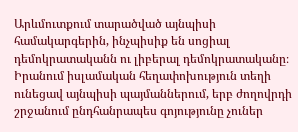Արևմուտքում տարածված այնպիսի համակարգերին, ինչպիսիք են սոցիալ դեմոկրատականն ու լիբերալ դեմոկրատականը։ Իրանում իսլամական հեղափոխություն տեղի ունեցավ այնպիսի պայմաններում, երբ ժողովրդի շրջանում ընդհանրապես գոյությունը չուներ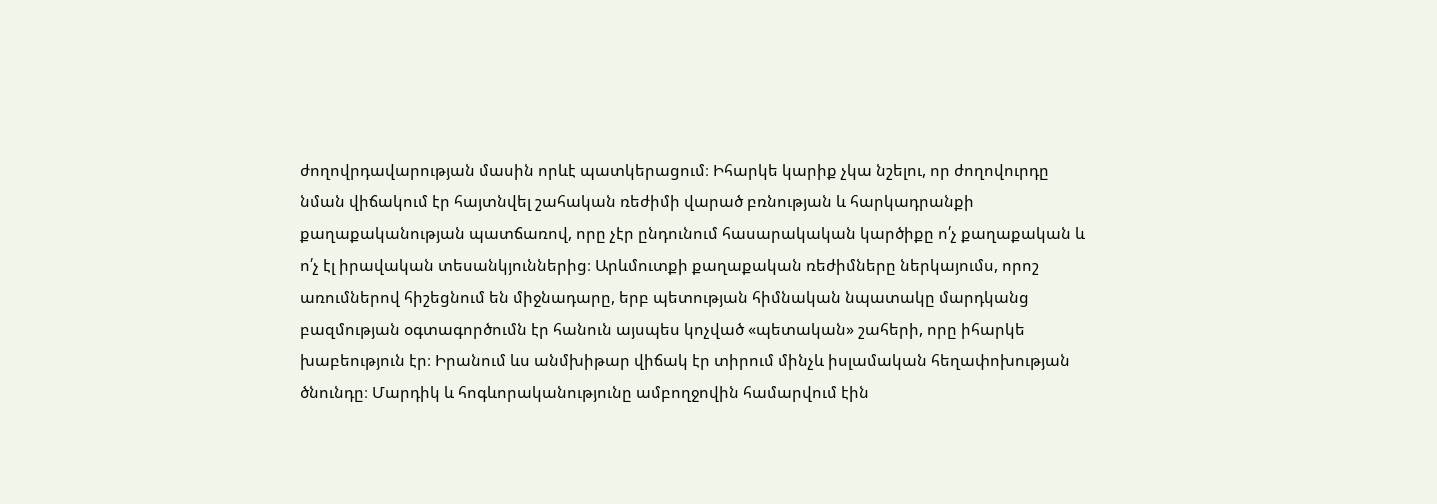ժողովրդավարության մասին որևէ պատկերացում։ Իհարկե կարիք չկա նշելու, որ ժողովուրդը նման վիճակում էր հայտնվել շահական ռեժիմի վարած բռնության և հարկադրանքի քաղաքականության պատճառով, որը չէր ընդունում հասարակական կարծիքը ո՛չ քաղաքական և ո՛չ էլ իրավական տեսանկյուններից։ Արևմուտքի քաղաքական ռեժիմները ներկայումս, որոշ առումներով հիշեցնում են միջնադարը, երբ պետության հիմնական նպատակը մարդկանց բազմության օգտագործումն էր հանուն այսպես կոչված «պետական» շահերի, որը իհարկե խաբեություն էր։ Իրանում ևս անմխիթար վիճակ էր տիրում մինչև իսլամական հեղափոխության ծնունդը։ Մարդիկ և հոգևորականությունը ամբողջովին համարվում էին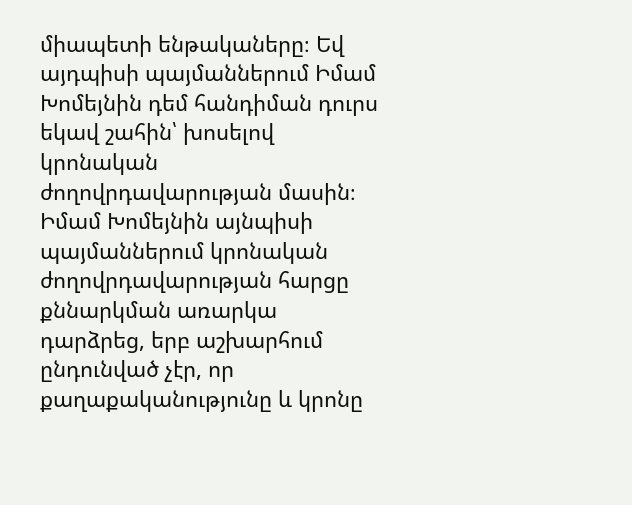միապետի ենթակաները։ Եվ այդպիսի պայմաններում Իմամ Խոմեյնին դեմ հանդիման դուրս եկավ շահին՝ խոսելով կրոնական ժողովրդավարության մասին։
Իմամ Խոմեյնին այնպիսի պայմաններում կրոնական ժողովրդավարության հարցը քննարկման առարկա դարձրեց, երբ աշխարհում ընդունված չէր, որ քաղաքականությունը և կրոնը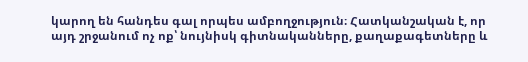կարող են հանդես գալ որպես ամբողջություն։ Հատկանշական է, որ այդ շրջանում ոչ ոք՝ նույնիսկ գիտնականները, քաղաքագետները և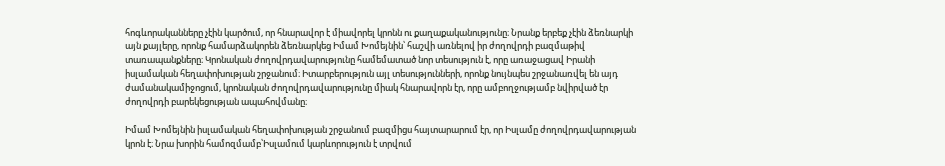հոգևորականները չէին կարծում, որ հնարավոր է միավորել կրոնն ու քաղաքականությունը։ Նրանք երբեք չէին ձեռնարկի այն քայլերը, որոնք համարձակորեն ձեռնարկեց Իմամ Խոմեյնին՝ հաշվի առնելով իր ժողովրդի բազմաթիվ տառապանքները։ Կրոնական ժողովրդավարությունը համեմատած նոր տեսություն է, որը առաջացավ Իրանի իսլամական հեղափոխության շրջանում։ Իտարբերություն այլ տեսությունների, որոնք նույնպես շրջանառվել են այդ ժամանակամիջոցում, կրոնական ժողովրդավարությունը միակ հնարավորն էր, որը ամբողջությամբ նվիրված էր ժողովրդի բարեկեցության ապահովմանը։

Իմամ Խոմեյնին իսլամական հեղափոխության շրջանում բազմիցս հայտարարում էր, որ Իսլամը ժողովրդավարության կրոն է։ Նրա խորին համոզմամբ՝Իսլամում կարևորություն է տրվում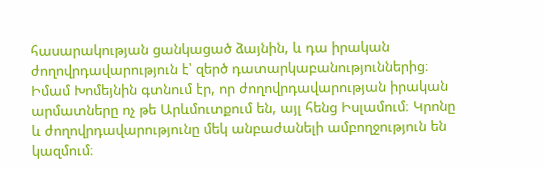հասարակության ցանկացած ձայնին, և դա իրական ժողովրդավարություն է՝ զերծ դատարկաբանություններից։ Իմամ Խոմեյնին գտնում էր, որ ժողովրդավարության իրական արմատները ոչ թե Արևմուտքում են, այլ հենց Իսլամում։ Կրոնը և ժողովրդավարությունը մեկ անբաժանելի ամբողջություն են կազմում։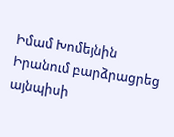Իմամ Խոմեյնին Իրանում բարձրացրեց այնպիսի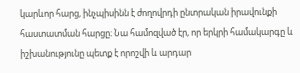կարևոր հարց, ինչպիսինն է ժողովրդի ընտրական իրավունքի հաստատման հարցը։ Նա համոզված էր, որ երկրի համակարգը և իշխանությունը պետք է որոշվի և արդար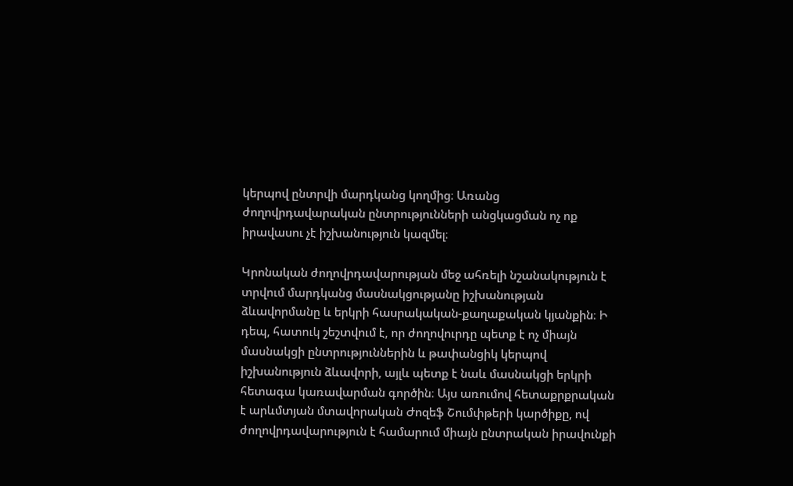կերպով ընտրվի մարդկանց կողմից։ Առանց ժողովրդավարական ընտրությունների անցկացման ոչ ոք իրավասու չէ իշխանություն կազմել։

Կրոնական ժողովրդավարության մեջ ահռելի նշանակություն է տրվում մարդկանց մասնակցությանը իշխանության ձևավորմանը և երկրի հասրակական-քաղաքական կյանքին։ Ի դեպ, հատուկ շեշտվում է, որ ժողովուրդը պետք է ոչ միայն մասնակցի ընտրություններին և թափանցիկ կերպով իշխանություն ձևավորի, այլև պետք է նաև մասնակցի երկրի հետագա կառավարման գործին։ Այս առումով հետաքրքրական է արևմտյան մտավորական Ժոզեֆ Շումփթերի կարծիքը, ով ժողովրդավարություն է համարում միայն ընտրական իրավունքի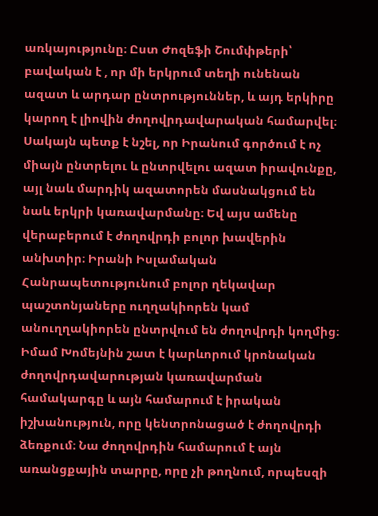առկայությունը։ Ըստ Ժոզեֆի Շումփթերի՝ բավական է , որ մի երկրում տեղի ունենան ազատ և արդար ընտրություններ, և այդ երկիրը կարող է լիովին ժողովրդավարական համարվել։ Սակայն պետք է նշել, որ Իրանում գործում է ոչ միայն ընտրելու և ընտրվելու ազատ իրավունքը, այլ նաև մարդիկ ազատորեն մասնակցում են նաև երկրի կառավարմանը։ Եվ այս ամենը վերաբերում է ժողովրդի բոլոր խավերին անխտիր։ Իրանի Իսլամական Հանրապետությունում բոլոր ղեկավար պաշտոնյաները ուղղակիորեն կամ անուղղակիորեն ընտրվում են ժողովրդի կողմից։
Իմամ Խոմեյնին շատ է կարևորում կրոնական ժողովրդավարության կառավարման համակարգը և այն համարում է իրական իշխանություն, որը կենտրոնացած է ժողովրդի ձեռքում։ Նա ժողովրդին համարում է այն առանցքային տարրը, որը չի թողնում, որպեսզի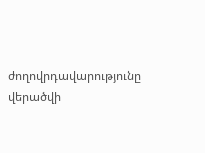ժողովրդավարությունը վերածվի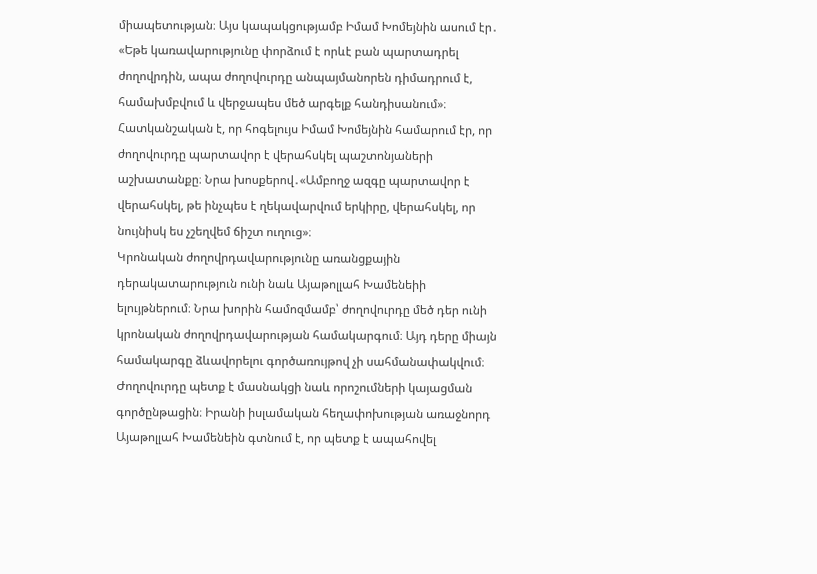միապետության։ Այս կապակցությամբ Իմամ Խոմեյնին ասում էր․ «Եթե կառավարությունը փորձում է որևէ բան պարտադրել ժողովրդին, ապա ժողովուրդը անպայմանորեն դիմադրում է, համախմբվում և վերջապես մեծ արգելք հանդիսանում»։ Հատկանշական է, որ հոգելույս Իմամ Խոմեյնին համարում էր, որ ժողովուրդը պարտավոր է վերահսկել պաշտոնյաների աշխատանքը։ Նրա խոսքերով․«Ամբողջ ազգը պարտավոր է վերահսկել, թե ինչպես է ղեկավարվում երկիրը, վերահսկել, որ նույնիսկ ես չշեղվեմ ճիշտ ուղուց»։
Կրոնական ժողովրդավարությունը առանցքային դերակատարություն ունի նաև Այաթոլլահ Խամենեիի ելույթներում։ Նրա խորին համոզմամբ՝ ժողովուրդը մեծ դեր ունի կրոնական ժողովրդավարության համակարգում։ Այդ դերը միայն համակարգը ձևավորելու գործառույթով չի սահմանափակվում։ Ժողովուրդը պետք է մասնակցի նաև որոշումների կայացման գործընթացին։ Իրանի իսլամական հեղափոխության առաջնորդ Այաթոլլահ Խամենեին գտնում է, որ պետք է ապահովել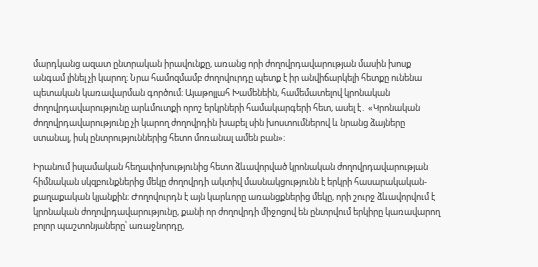մարդկանց ազատ ընտրական իրավունքը, առանց որի ժողովրդավարության մասին խոսք անգամ լինել չի կարող։ Նրա համոզմամբ ժողովուրդը պետք է իր անվիճարկելի հետքը ունենա պետական կառավարման գործում։ Այաթոլլահ Խամենեին, համեմատելով կրոնական ժողովրդավարությունը արևմուտքի որոշ երկրների համակարգերի հետ, ասել է․ «Կրոնական ժողովրդավարությունը չի կարող ժողովրդին խաբել սին խոստումներով և նրանց ձայները ստանալ, իսկ ընտրություններից հետո մոռանալ ամեն բան»։

Իրանում իսլամական հեղափոխությունից հետո ձևավորված կրոնական ժողովրդավարության հիմնական սկզբունքներից մեկը ժողովրդի ակտիվ մասնակցությունն է երկրի հասարակական-քաղաքական կյանքին։ Ժողովուրդն է այն կարևորը առանցքներից մեկը, որի շուրջ ձևավորվում է կրոնական ժողովրդավարությունը, քանի որ ժողովրդի միջոցով են ընտրվում երկիրը կառավարող բոլոր պաշտոնյաները՝ առաջնորդը,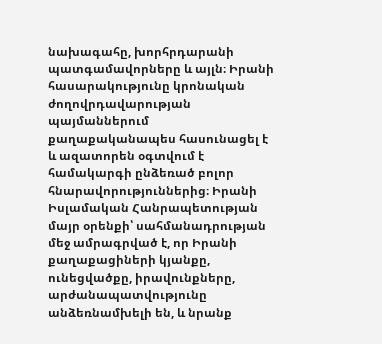նախագահը, խորհրդարանի պատգամավորները և այլն։ Իրանի հասարակությունը կրոնական ժողովրդավարության պայմաններում քաղաքականապես հասունացել է և ազատորեն օգտվում է համակարգի ընձեռած բոլոր հնարավորություններից։ Իրանի Իսլամական Հանրապետության մայր օրենքի՝ սահմանադրության մեջ ամրագրված է, որ Իրանի քաղաքացիների կյանքը, ունեցվածքը, իրավունքները, արժանապատվությունը անձեռնամխելի են, և նրանք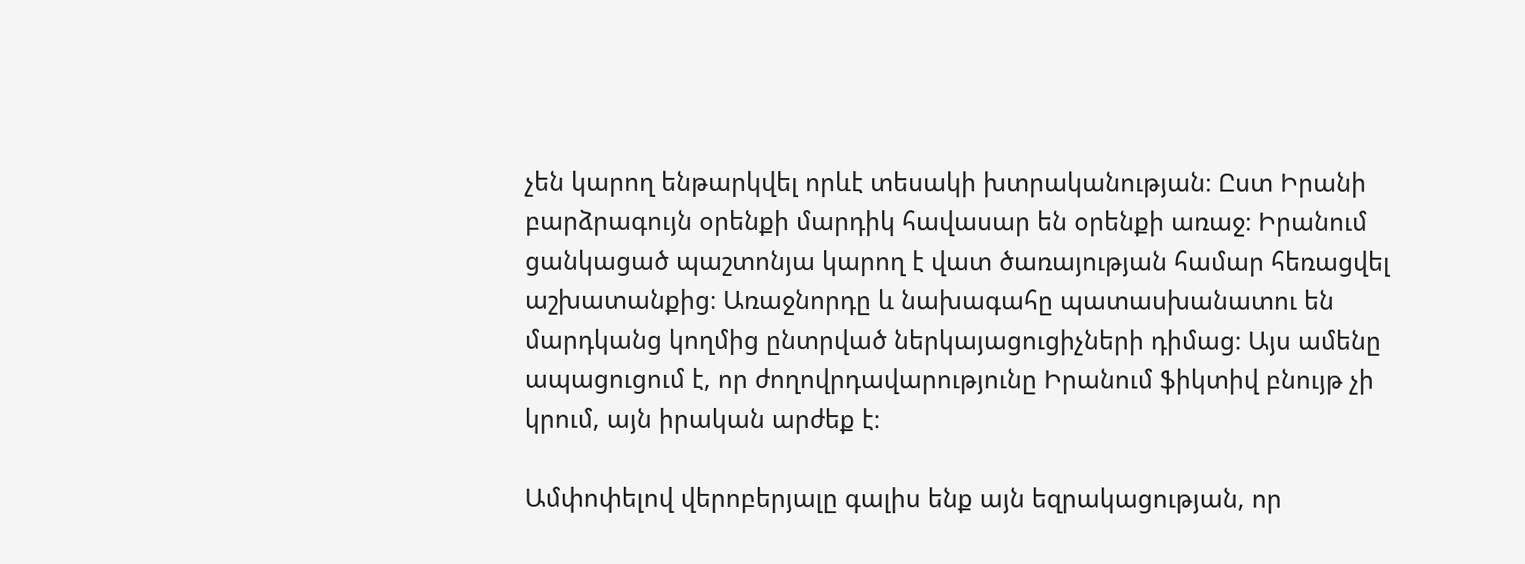չեն կարող ենթարկվել որևէ տեսակի խտրականության։ Ըստ Իրանի բարձրագույն օրենքի մարդիկ հավասար են օրենքի առաջ։ Իրանում ցանկացած պաշտոնյա կարող է վատ ծառայության համար հեռացվել աշխատանքից։ Առաջնորդը և նախագահը պատասխանատու են մարդկանց կողմից ընտրված ներկայացուցիչների դիմաց։ Այս ամենը ապացուցում է, որ ժողովրդավարությունը Իրանում ֆիկտիվ բնույթ չի կրում, այն իրական արժեք է։

Ամփոփելով վերոբերյալը գալիս ենք այն եզրակացության, որ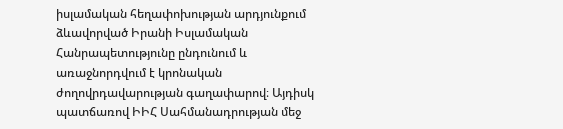իսլամական հեղափոխության արդյունքում ձևավորված Իրանի Իսլամական Հանրապետությունը ընդունում և առաջնորդվում է կրոնական ժողովրդավարության գաղափարով։ Այդիսկ պատճառով ԻԻՀ Սահմանադրության մեջ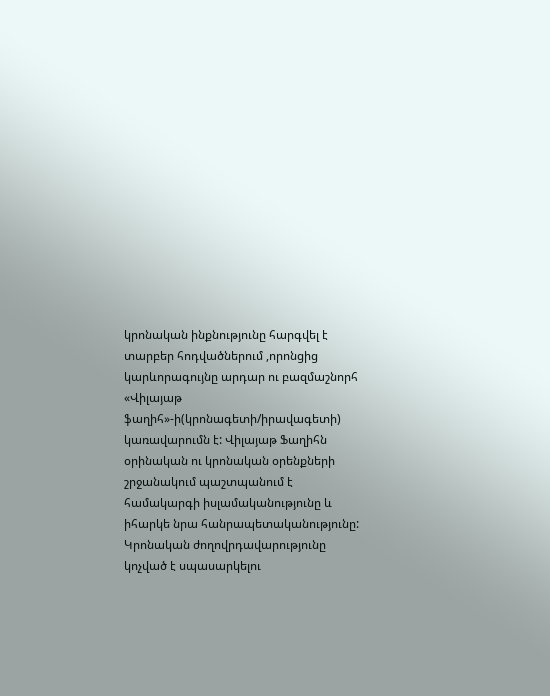կրոնական ինքնությունը հարգվել է տարբեր հոդվածներում ,որոնցից կարևորագույնը արդար ու բազմաշնորհ «Վիլայաթ ֆաղիհ»-ի(կրոնագետի/իրավագետի) կառավարումն է: Վիլայաթ Ֆաղիհն օրինական ու կրոնական օրենքների շրջանակում պաշտպանում է համակարգի իսլամականությունը և իհարկե նրա հանրապետականությունը:
Կրոնական ժողովրդավարությունը կոչված է սպասարկելու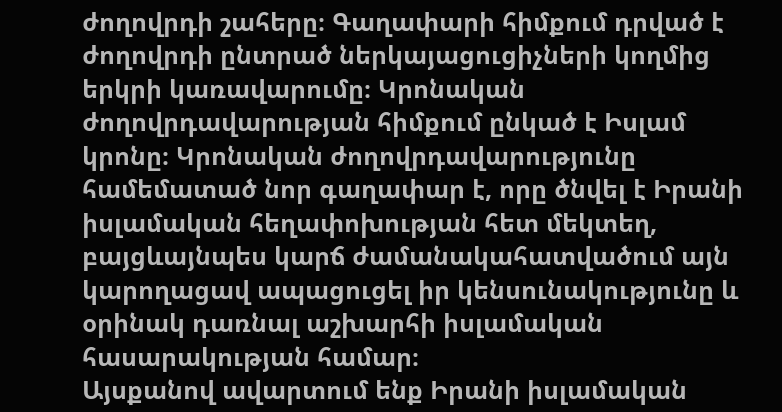ժողովրդի շահերը։ Գաղափարի հիմքում դրված է ժողովրդի ընտրած ներկայացուցիչների կողմից երկրի կառավարումը։ Կրոնական ժողովրդավարության հիմքում ընկած է Իսլամ կրոնը։ Կրոնական ժողովրդավարությունը համեմատած նոր գաղափար է, որը ծնվել է Իրանի իսլամական հեղափոխության հետ մեկտեղ, բայցևայնպես կարճ ժամանակահատվածում այն կարողացավ ապացուցել իր կենսունակությունը և օրինակ դառնալ աշխարհի իսլամական հասարակության համար։
Այսքանով ավարտում ենք Իրանի իսլամական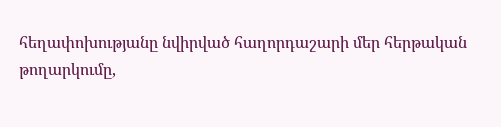հեղափոխությանը նվիրված հաղորդաշարի մեր հերթական թողարկումը,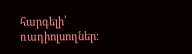հարգելի՛ ռադիոլսողներ։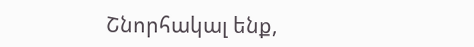Շնորհակալ ենք,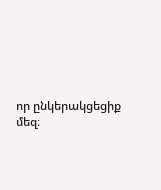որ ընկերակցեցիք մեզ։